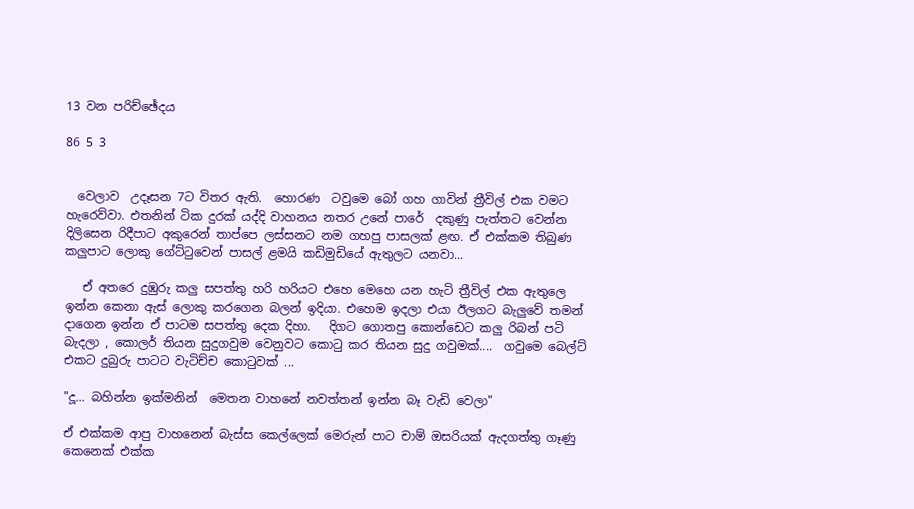13 වන පරිච්ඡේදය

86 5 3


  වෙලාව  උදෑසන 7ට විතර ඇති.  හොරණ  ටවුමෙ බෝ ගහ ගාවින් ත්‍රීවිල් එක වමට හැරෙව්වා. එතනින් ටික දුරක් යද්දි වාහනය නතර උනේ පාරේ  දකුණු පැත්තට වෙන්න දිලිසෙන රිදීපාට අකුරෙන් තාප්පෙ ලස්සනට නම ගහපු පාසලක් ළඟ. ඒ එක්කම තිබුණ කලුපාට ලොකු ගේට්ටුවෙන් පාසල් ළමයි කඩිමුඩියේ ඇතුලට යනවා...

   ඒ අතරෙ දුඹුරු කලු සපත්තු හරි හරියට එහෙ මෙහෙ යන හැටි ත්‍රීවිල් එක ඇතුලෙ  ඉන්න කෙනා ඇස් ලොකු කරගෙන බලන් ඉදියා. එහෙම ඉදලා එයා ඊලගට බැලුවේ තමන් දාගෙන ඉන්න ඒ පාටම සපත්තු දෙක දිහා.   දිගට ගොතපු කොන්ඩෙට කලු රිබන් පටි බැදලා , කොලර් තියන සුදුගවුම වෙනුවට කොටු කර තියන සුදු ගවුමක්....  ගවුමෙ බෙල්ට් එකට දුබුරු පාටට වැටිච්ච කොටුවක් ...

"දූ... බහින්න ඉක්මනින්  මෙතන වාහනේ නවත්තන් ඉන්න බෑ වැඩි වෙලා"

ඒ එක්කම ආපු වාහනෙන් බැස්ස කෙල්ලෙක් මෙරුන් පාට චාම් ඔසරියක් ඇදගත්තු ගෑණු කෙනෙක් එක්ක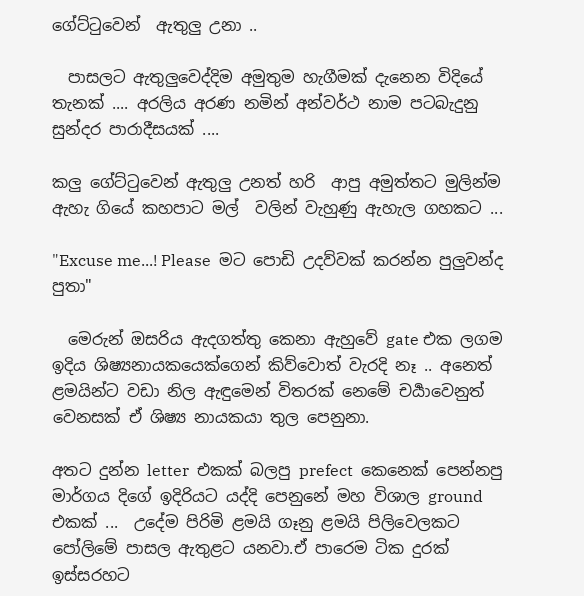ගේට්ටුවෙන්  ඇතුලු උනා ..

  පාසලට ඇතුලුවෙද්දිම අමුතුම හැගීමක් දැනෙන විදියේ තැනක් .... අරලිය අරණ නමින් අන්වර්ථ නාම පටබැදුනු සුන්දර පාරාදීසයක් ....

කලු ගේට්ටුවෙන් ඇතුලු උනත් හරි  ආපු අමුත්තට මුලින්ම ඇහැ ගියේ කහපාට මල්  වලින් වැහුණු ඇහැල ගහකට ...

"Excuse me...! Please  මට පොඩි උදව්වක් කරන්න පුලුවන්ද පුතා"

  මෙරුන් ඔසරිය ඇදගත්තු කෙනා ඇහුවේ gate එක ලගම ඉදිය ශිෂ්‍යනායකයෙක්ගෙන් කිව්වොත් වැරදි නෑ .. අනෙත් ළමයින්ට වඩා නිල ඇඳුමෙන් විතරක් නෙමේ චර්‍යාවෙනුත් වෙනසක් ඒ ශිෂ්‍ය නායකයා තුල පෙනුනා.

අතට දුන්න letter  එකක් බලපු prefect  කෙනෙක් පෙන්නපු මාර්ගය දිගේ ඉදිරියට යද්දි පෙනුනේ මහ විශාල ground  එකක් ...  උදේම පිරිමි ළමයි ගෑනු ළමයි පිලිවෙලකට පෝලිමේ පාසල ඇතුළට යනවා.ඒ පාරෙම ටික දුරක් ඉස්සරහට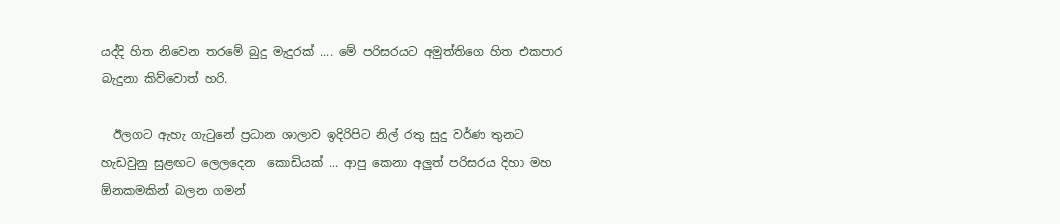යද්දි හිත නිවෙන තරමේ බුදු මැදුරක් .... මේ පරිසරයට අමුත්තිගෙ හිත එකපාර බැදුනා කිව්වොත් හරි.

  ඊලගට ඇහැ ගැටුනේ ප්‍රධාන ශාලාව ඉදිරිපිට නිල් රතු සුදු වර්ණ තුනට හැඩවුනු සුළඟට ලෙලදෙන  කොඩියක් ... ආපු කෙනා අලුත් පරිසරය දිහා මහ ඕනකමකින් බලන ගමන්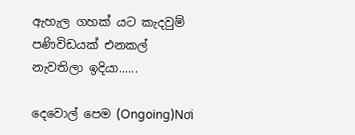ඇහැල ගහක් යට කැදවුම් පණිවිඩයක් එනකල් නැවතිලා ඉදියා......

දෙවොල් පෙම (Ongoing)Nơi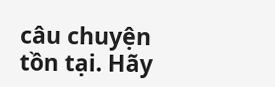câu chuyện tồn tại. Hãy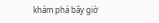khám phá bây giờ